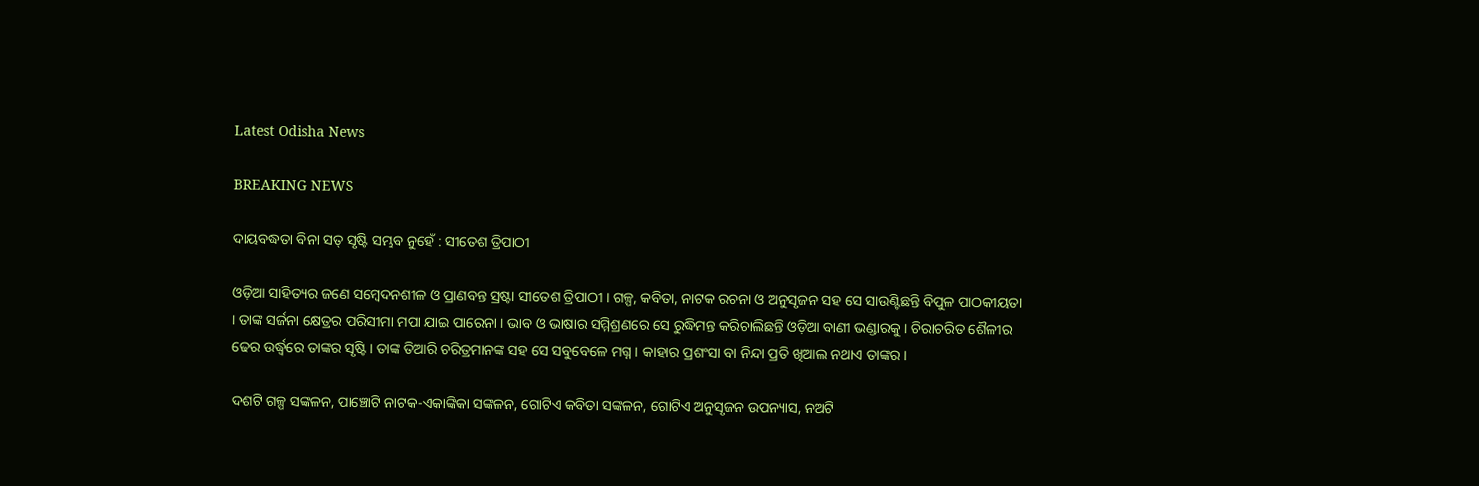Latest Odisha News

BREAKING NEWS

ଦାୟବଦ୍ଧତା ବିନା ସତ୍ ସୃଷ୍ଟି ସମ୍ଭବ ନୁହେଁ : ସୀତେଶ ତ୍ରିପାଠୀ

ଓଡ଼ିଆ ସାହିତ୍ୟର ଜଣେ ସମ୍ବେଦନଶୀଳ ଓ ପ୍ରାଣବନ୍ତ ସ୍ରଷ୍ଟା ସୀତେଶ ତ୍ରିପାଠୀ । ଗଳ୍ପ, କବିତା, ନାଟକ ରଚନା ଓ ଅନୁସୃଜନ ସହ ସେ ସାଉଣ୍ଟିଛନ୍ତି ବିପୁଳ ପାଠକୀୟତା । ତାଙ୍କ ସର୍ଜନା କ୍ଷେତ୍ରର ପରିସୀମା ମପା ଯାଇ ପାରେନା । ଭାବ ଓ ଭାଷାର ସମ୍ମିଶ୍ରଣରେ ସେ ରୁଦ୍ଧିମନ୍ତ କରିଚାଲିଛନ୍ତି ଓଡ଼ିଆ ବାଣୀ ଭଣ୍ଡାରକୁ । ଚିରାଚରିତ ଶୈଳୀର ଢେର ଉର୍ଦ୍ଧ୍ବରେ ତାଙ୍କର ସୃଷ୍ଟି। ତାଙ୍କ ତିଆରି ଚରିତ୍ରମାନଙ୍କ ସହ ସେ ସବୁବେଳେ ମଗ୍ନ । କାହାର ପ୍ରଶଂସା ବା ନିନ୍ଦା ପ୍ରତି ଖିଆଲ ନଥାଏ ତାଙ୍କର।

ଦଶଟି ଗଳ୍ପ ସଙ୍କଳନ, ପାଞ୍ଚୋଟି ନାଟକ-ଏକାଙ୍କିକା ସଙ୍କଳନ, ଗୋଟିଏ କବିତା ସଙ୍କଳନ, ଗୋଟିଏ ଅନୁସୃଜନ ଉପନ୍ୟାସ, ନଅଟି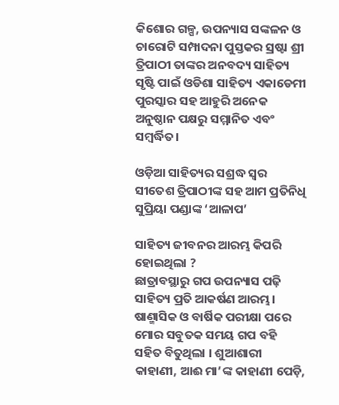କିଶୋର ଗଳ୍ପ, ଉପନ୍ୟାସ ସଙ୍କଳନ ଓ ଚାରୋଟି ସମ୍ପାଦନା ପୁସ୍ତକର ସ୍ରଷ୍ଟା ଶ୍ରୀ ତ୍ରିପାଠୀ ତାଙ୍କର ଅନବଦ୍ୟ ସାହିତ୍ୟ ସୃଷ୍ଟି ପାଇଁ ଓଡିଶା ସାହିତ୍ୟ ଏକାଡେମୀ ପୁରସ୍କାର ସହ ଆହୁରି ଅନେକ ଅନୁଷ୍ଠାନ ପକ୍ଷରୁ ସମ୍ମାନିତ ଏବଂ ସମ୍ବର୍ଦ୍ଧିତ।

ଓଡ଼ିଆ ସାହିତ୍ୟର ସଶ୍ରଦ୍ଧ ସ୍ୱର ସୀତେଶ ତ୍ରିପାଠୀଙ୍କ ସହ ଆମ ପ୍ରତିନିଧି ସୁପ୍ରିୟା ପଣ୍ଡାଙ୍କ ‘ଆଳାପ’

ସାହିତ୍ୟ ଜୀବନର ଆରମ୍ଭ କିପରି ହୋଇଥିଲା ?
ଛାତ୍ରାବସ୍ଥାରୁ ଗପ ଉପନ୍ୟାସ ପଢ଼ି ସାହିତ୍ୟ ପ୍ରତି ଆକର୍ଷଣ ଆରମ୍ଭ। ଷାଣ୍ମାସିକ ଓ ବାର୍ଷିକ ପରୀକ୍ଷା ପରେ ମୋର ସବୁତକ ସମୟ ଗପ ବହି ସହିତ ବିତୁଥିଲା । ଶୁଆଶାରୀ କାହାଣୀ, ଆଈ ମା’ଙ୍କ କାହାଣୀ ପେଡ଼ି,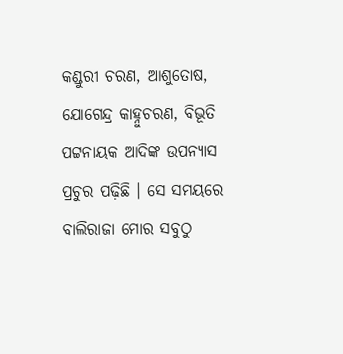କଣ୍ଡୁରୀ ଚରଣ, ଆଶୁତୋଷ, ଯୋଗେନ୍ଦ୍ର କାହ୍ନୁଚରଣ, ବିଭୂତି ପଟ୍ଟନାୟକ ଆଦିଙ୍କ ଉପନ୍ୟାସ ପ୍ରଚୁର ପଢ଼ିଛି । ସେ ସମୟରେ ବାଲିରାଜା ମୋର ସବୁଠୁ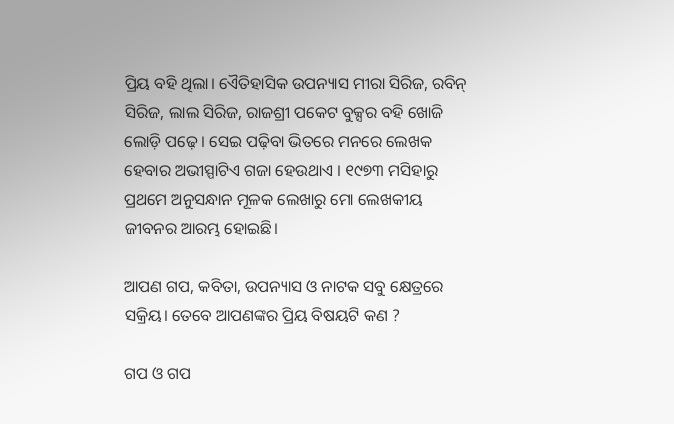ପ୍ରିୟ ବହି ଥିଲା। ଏୈତିହାସିକ ଉପନ୍ୟାସ ମୀରା ସିରିଜ, ରବିନ୍ ସିରିଜ, ଲାଲ ସିରିଜ, ରାଜଶ୍ରୀ ପକେଟ ବୁକ୍ସର ବହି ଖୋଜି ଲୋଡ଼ି ପଢ଼େ। ସେଇ ପଢ଼ିବା ଭିତରେ ମନରେ ଲେଖକ ହେବାର ଅଭୀସ୍ପାଟିଏ ଗଜା ହେଉଥାଏ । ୧୯୭୩ ମସିହାରୁ ପ୍ରଥମେ ଅନୁସନ୍ଧାନ ମୂଳକ ଲେଖାରୁ ମୋ ଲେଖକୀୟ ଜୀବନର ଆରମ୍ଭ ହୋଇଛି।

ଆପଣ ଗପ, କବିତା, ଉପନ୍ୟାସ ଓ ନାଟକ ସବୁ କ୍ଷେତ୍ରରେ ସକ୍ରିୟ। ତେବେ ଆପଣଙ୍କର ପ୍ରିୟ ବିଷୟଟି କଣ ?

ଗପ ଓ ଗପ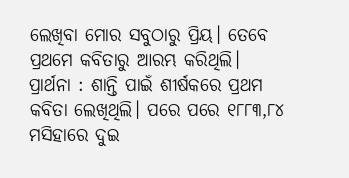ଲେଖିବା ମୋର ସବୁଠାରୁ ପ୍ରିୟ। ତେବେ ପ୍ରଥମେ କବିତାରୁ ଆରମ୍ଭ କରିଥିଲି। ପ୍ରାର୍ଥନା : ଶାନ୍ତି ପାଇଁ ଶୀର୍ଷକରେ ପ୍ରଥମ କବିତା ଲେଖିଥିଲି। ପରେ ପରେ ୧୮୮୩,୮୪ ମସିହାରେ ଦୁଇ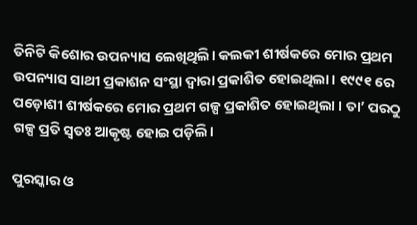ତିନିଟି କିଶୋର ଉପନ୍ୟାସ ଲେଖିଥିଲି। କଲକୀ ଶୀର୍ଷକରେ ମୋର ପ୍ରଥମ ଉପନ୍ୟାସ ସାଥୀ ପ୍ରକାଶନ ସଂସ୍ଥା ଦ୍ଵାରା ପ୍ରକାଶିତ ହୋଇଥିଲା । ୧୯୯୧ ରେ ପଡ଼ୋଶୀ ଶୀର୍ଷକରେ ମୋର ପ୍ରଥମ ଗଳ୍ପ ପ୍ରକାଶିତ ହୋଇଥିଲା । ତା’ ପରଠୁ ଗଳ୍ପ ପ୍ରତି ସ୍ଵତଃ ଆକୃଷ୍ଟ ହୋଇ ପଡ଼ିଲି।

ପୁରସ୍କାର ଓ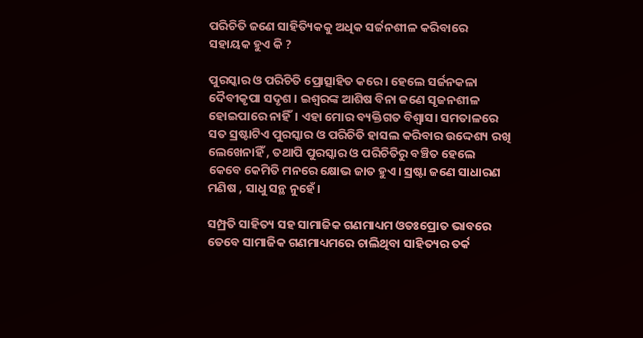ପରିଚିତି ଜଣେ ସାହିତ୍ୟିକକୁ ଅଧିକ ସର୍ଜନଶୀଳ କରିବାରେ ସହାୟକ ହୁଏ କି ?

ପୁରସ୍କାର ଓ ପରିଚିତି ପ୍ରୋତ୍ସାହିତ କରେ। ହେଲେ ସର୍ଜନକଳା ଦୈବୀକୃପା ସଦୃଶ । ଇଶ୍ଵରଙ୍କ ଆଶିଷ ବିନା ଜଣେ ସୃଜନଶୀଳ ହୋଇପାରେ ନାହିଁ। ଏହା ମୋର ବ୍ୟକ୍ତିଗତ ବିଶ୍ବାସ। ସମତାଳରେ ସତ ସ୍ରଷ୍ଟାଟିଏ ପୁରସ୍କାର ଓ ପରିଚିତି ହାସଲ କରିବାର ଉଦ୍ଦେଶ୍ୟ ରଖି ଲେଖେନାହିଁ , ତଥାପି ପୁରସ୍କାର ଓ ପରିଚିତିରୁ ବଞ୍ଚିତ ହେଲେ କେବେ କେମିତି ମନରେ କ୍ଷୋଭ ଜାତ ହୁଏ। ସ୍ରଷ୍ଟା ଜଣେ ସାଧାରଣ ମଣିଷ , ସାଧୁ ସନ୍ଥ ନୁହେଁ।

ସମ୍ପ୍ରତି ସାହିତ୍ୟ ସହ ସାମାଜିକ ଗଣମାଧ୍ୟମ ଓତଃପ୍ରୋତ ଭାବରେ ତେବେ ସାମାଜିକ ଗଣମାଧ୍ୟମରେ ଚାଲିଥିବା ସାହିତ୍ୟର ତର୍କ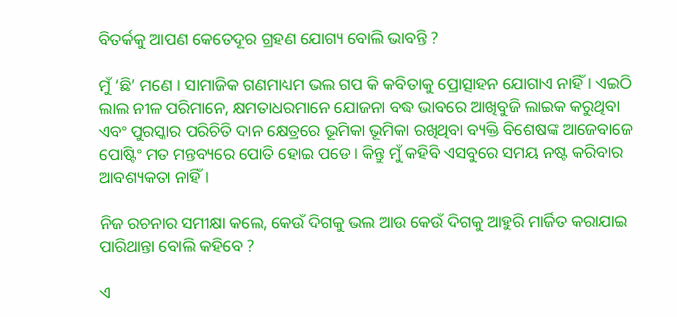ବିତର୍କକୁ ଆପଣ କେତେଦୂର ଗ୍ରହଣ ଯୋଗ୍ୟ ବୋଲି ଭାବନ୍ତି ?

ମୁଁ ‘ଛି’ ମଣେ । ସାମାଜିକ ଗଣମାଧ୍ୟମ ଭଲ ଗପ କି କବିତାକୁ ପ୍ରୋତ୍ସାହନ ଯୋଗାଏ ନାହିଁ। ଏଇଠି ଲାଲ ନୀଳ ପରିମାନେ, କ୍ଷମତାଧରମାନେ ଯୋଜନା ବଦ୍ଧ ଭାବରେ ଆଖିବୁଜି ଲାଇକ କରୁଥିବା ଏବଂ ପୁରସ୍କାର ପରିଚିତି ଦାନ କ୍ଷେତ୍ରରେ ଭୂମିକା ଭୂମିକା ରଖିଥିବା ବ୍ୟକ୍ତି ବିଶେଷଙ୍କ ଆଜେବାଜେ ପୋଷ୍ଟିଂ ମତ ମନ୍ତବ୍ୟରେ ପୋତି ହୋଇ ପଡେ। କିନ୍ତୁ ମୁଁ କହିବି ଏସବୁରେ ସମୟ ନଷ୍ଟ କରିବାର ଆବଶ୍ୟକତା ନାହିଁ ।

ନିଜ ରଚନାର ସମୀକ୍ଷା କଲେ, କେଉଁ ଦିଗକୁ ଭଲ ଆଉ କେଉଁ ଦିଗକୁ ଆହୁରି ମାର୍ଜିତ କରାଯାଇ ପାରିଥାନ୍ତା ବୋଲି କହିବେ ?

ଏ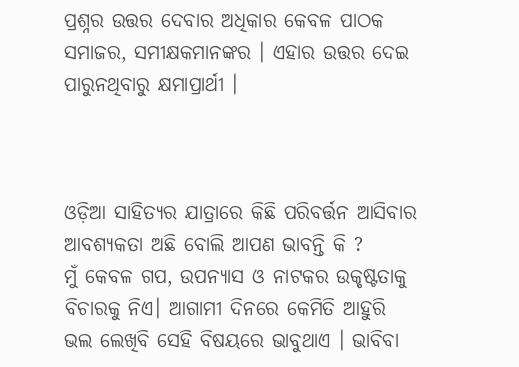ପ୍ରଶ୍ନର ଉତ୍ତର ଦେବାର ଅଧିକାର କେବଳ ପାଠକ ସମାଜର, ସମୀକ୍ଷକମାନଙ୍କର । ଏହାର ଉତ୍ତର ଦେଇ ପାରୁନଥିବାରୁ କ୍ଷମାପ୍ରାର୍ଥୀ ।



ଓଡ଼ିଆ ସାହିତ୍ୟର ଯାତ୍ରାରେ କିଛି ପରିବର୍ତ୍ତନ ଆସିବାର ଆବଶ୍ୟକତା ଅଛି ବୋଲି ଆପଣ ଭାବନ୍ତି କି ?
ମୁଁ କେବଳ ଗପ, ଉପନ୍ୟାସ ଓ ନାଟକର ଉକୃଷ୍ଟତାକୁ ବିଚାରକୁ ନିଏ। ଆଗାମୀ ଦିନରେ କେମିତି ଆହୁରି ଭଲ ଲେଖିବି ସେହି ବିଷୟରେ ଭାବୁଥାଏ । ଭାବିବା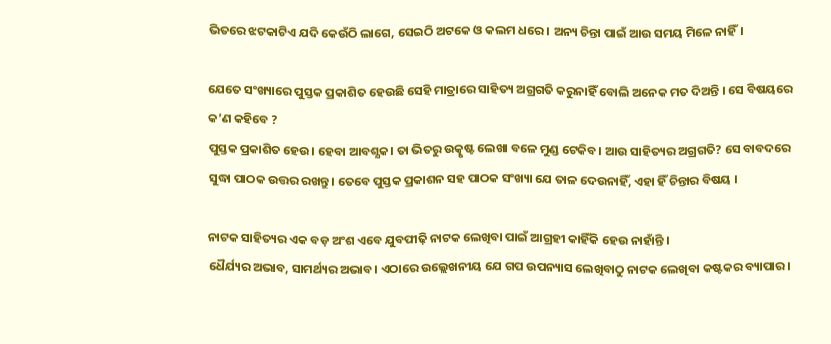ଭିତରେ ଝଟକାଟିଏ ଯଦି କେଉଁଠି ଲାଗେ, ସେଇଠି ଅଟକେ ଓ କଲମ ଧରେ । ଅନ୍ୟ ଚିନ୍ତା ପାଇଁ ଆଉ ସମୟ ମିଳେ ନାହିଁ।

ଯେତେ ସଂଖ୍ୟାରେ ପୁସ୍ତକ ପ୍ରକାଶିତ ହେଉଛି ସେହି ମାତ୍ରାରେ ସାହିତ୍ୟ ଅଗ୍ରଗତି କରୁନାହିଁ ବୋଲି ଅନେକ ମତ ଦିଅନ୍ତି । ସେ ବିଷୟରେ କ’ଣ କହିବେ ?
ପୁସ୍ତକ ପ୍ରକାଶିତ ହେଉ। ହେବା ଆବଶ୍ଯକ। ତା ଭିତରୁ ଉତ୍କୃଷ୍ଟ ଲେଖା ବଳେ ମୁଣ୍ଡ ଟେକିବ। ଆଉ ସାହିତ୍ୟର ଅଗ୍ରଗତି? ସେ ବାବଦରେ ସୁଦ୍ଧା ପାଠକ ଉତ୍ତର ରଖନ୍ତୁ। ତେବେ ପୁସ୍ତକ ପ୍ରକାଶନ ସହ ପାଠକ ସଂଖ୍ୟା ଯେ ତାଳ ଦେଉନାହିଁ, ଏହା ହିଁ ଚିନ୍ତାର ବିଷୟ ।

ନାଟକ ସାହିତ୍ୟର ଏକ ବଡ଼ ଅଂଶ ଏବେ ଯୁବପୀଢ଼ି ନାଟକ ଲେଖିବା ପାଇଁ ଆଗ୍ରହୀ କାହିଁକି ହେଉ ନାହାଁନ୍ତି ।
ଧୈର୍ଯ୍ୟର ଅଭାବ, ସାମର୍ଥ୍ୟର ଅଭାବ। ଏଠାରେ ଉଲ୍ଲେଖନୀୟ ଯେ ଗପ ଉପନ୍ୟାସ ଲେଖିବାଠୁ ନାଟକ ଲେଖିବା କଷ୍ଟକର ବ୍ୟାପାର।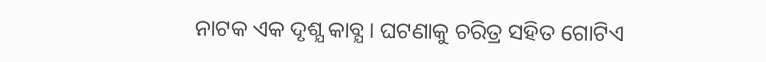ନାଟକ ଏକ ଦୃଶ୍ଯ କାବ୍ଯ। ଘଟଣାକୁ ଚରିତ୍ର ସହିତ ଗୋଟିଏ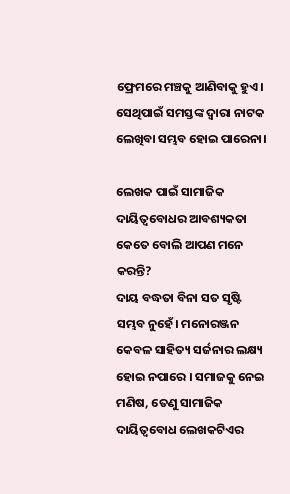ଫ୍ରେମରେ ମଞ୍ଚକୁ ଆଣିବାକୁ ହୁଏ। ସେଥିପାଇଁ ସମସ୍ତଙ୍କ ଦ୍ଵାରା ନାଟକ ଲେଖିବା ସମ୍ଭବ ହୋଇ ପାରେନା।

ଲେଖକ ପାଇଁ ସାମାଜିକ ଦାୟିତ୍ୱବୋଧର ଆବଶ୍ୟକତା କେତେ ବୋଲି ଆପଣ ମନେ କରନ୍ତି?
ଦାୟ ବଦ୍ଧତା ବିନା ସତ ସୃଷ୍ଟି ସମ୍ଭବ ନୁହେଁ। ମନୋରଞ୍ଜନ କେବଳ ସାହିତ୍ୟ ସର୍ଜନାର ଲକ୍ଷ୍ୟ ହୋଇ ନପାରେ । ସମାଜକୁ ନେଇ ମଣିଷ, ତେଣୁ ସାମାଜିକ ଦାୟିତ୍ଵବୋଧ ଲେଖକଟିଏର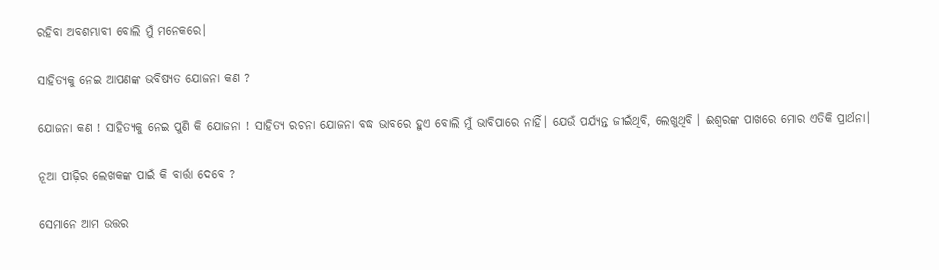ରହିବା ଅବଶମ୍ଭାବୀ ବୋଲି ମୁଁ ମନେକରେ।

ସାହିତ୍ୟକୁ ନେଇ ଆପଣଙ୍କ ଭବିଷ୍ୟତ ଯୋଜନା କଣ ?

ଯୋଜନା କଣ ! ସାହିତ୍ୟକୁ ନେଇ ପୁଣି କି ଯୋଜନା ! ସାହିତ୍ୟ ରଚନା ଯୋଜନା ବଦ୍ଧ ଭାବରେ ହୁଏ ବୋଲି ମୁଁ ଭାବିପାରେ ନାହିଁ। ଯେଉଁ ପର୍ଯ୍ୟନ୍ତ ଜୀଇଁଥିବି, ଲେଖୁଥିବି । ଈଶ୍ଵରଙ୍କ ପାଖରେ ମୋର ଏତିକି ପ୍ରାର୍ଥନା।

ନୂଆ ପୀଢ଼ିର ଲେଖକଙ୍କ ପାଇଁ କି ବାର୍ତ୍ତା ଦେବେ ?

ସେମାନେ ଆମ ଉତ୍ତର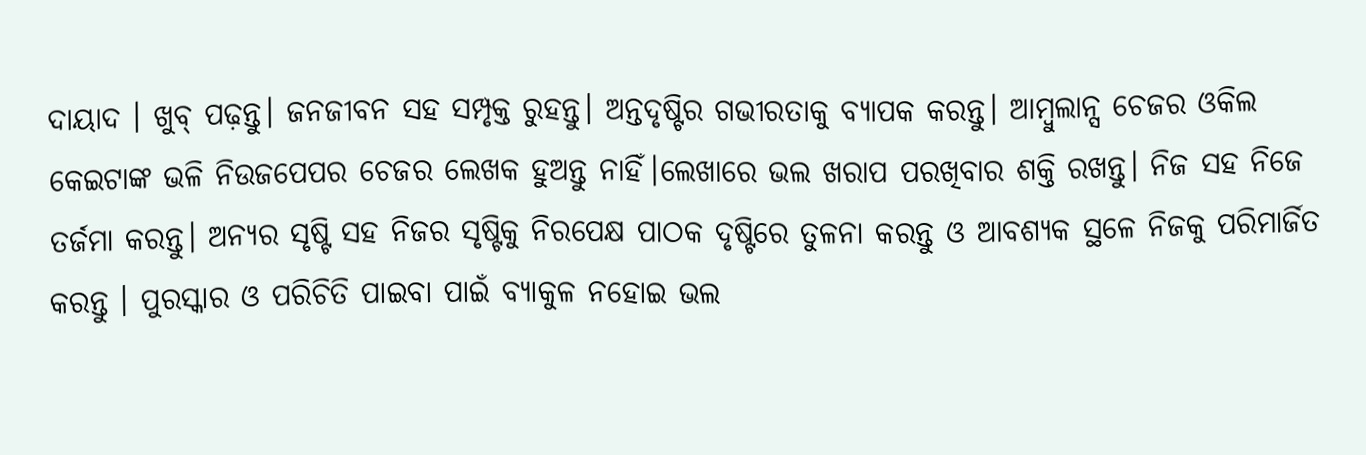ଦାୟାଦ । ଖୁବ୍ ପଢ଼ନ୍ତୁ। ଜନଜୀବନ ସହ ସମ୍ପୃକ୍ତ ରୁହନ୍ତୁ। ଅନ୍ତଦୃଷ୍ଟିର ଗଭୀରତାକୁ ବ୍ୟାପକ କରନ୍ତୁ। ଆମ୍ବୁଲାନ୍ସ ଚେଜର ଓକିଲ କେଇଟାଙ୍କ ଭଳି ନିଉଜପେପର ଚେଜର ଲେଖକ ହୁଅନ୍ତୁ ନାହିଁ।ଲେଖାରେ ଭଲ ଖରାପ ପରଖିବାର ଶକ୍ତି ରଖନ୍ତୁ। ନିଜ ସହ ନିଜେ ତର୍ଜମା କରନ୍ତୁ। ଅନ୍ୟର ସୃଷ୍ଟି ସହ ନିଜର ସୃଷ୍ଟିକୁ ନିରପେକ୍ଷ ପାଠକ ଦୃଷ୍ଟିରେ ତୁଳନା କରନ୍ତୁ ଓ ଆବଶ୍ୟକ ସ୍ଥଳେ ନିଜକୁ ପରିମାର୍ଜିତ କରନ୍ତୁ । ପୁରସ୍କାର ଓ ପରିଚିତି ପାଇବା ପାଇଁ ବ୍ୟାକୁଳ ନହୋଇ ଭଲ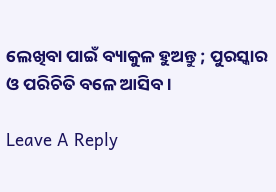ଲେଖିବା ପାଇଁ ବ୍ୟାକୁଳ ହୁଅନ୍ତୁ ; ପୁରସ୍କାର ଓ ପରିଚିତି ବଳେ ଆସିବ।

Leave A Reply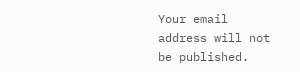Your email address will not be published.